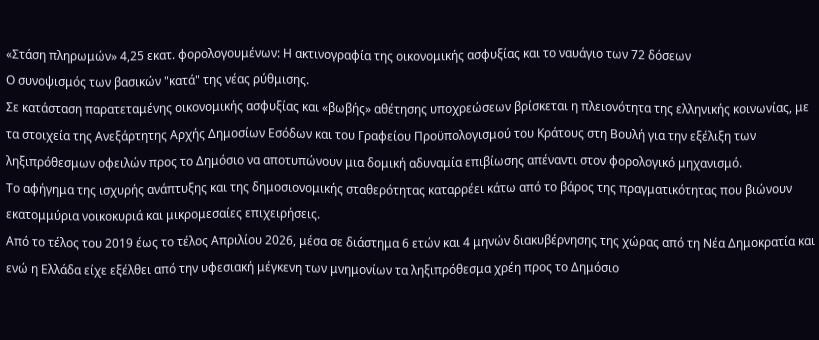«Στάση πληρωμών» 4,25 εκατ. φορολογουμένων: Η ακτινογραφία της οικονομικής ασφυξίας και το ναυάγιο των 72 δόσεων
Ο συνοψισμός των βασικών "κατά" της νέας ρύθμισης.
Σε κατάσταση παρατεταμένης οικονομικής ασφυξίας και «βωβής» αθέτησης υποχρεώσεων βρίσκεται η πλειονότητα της ελληνικής κοινωνίας, με τα στοιχεία της Ανεξάρτητης Αρχής Δημοσίων Εσόδων και του Γραφείου Προϋπολογισμού του Κράτους στη Βουλή για την εξέλιξη των ληξιπρόθεσμων οφειλών προς το Δημόσιο να αποτυπώνουν μια δομική αδυναμία επιβίωσης απέναντι στον φορολογικό μηχανισμό.
Το αφήγημα της ισχυρής ανάπτυξης και της δημοσιονομικής σταθερότητας καταρρέει κάτω από το βάρος της πραγματικότητας που βιώνουν εκατομμύρια νοικοκυριά και μικρομεσαίες επιχειρήσεις.
Από το τέλος του 2019 έως το τέλος Απριλίου 2026, μέσα σε διάστημα 6 ετών και 4 μηνών διακυβέρνησης της χώρας από τη Νέα Δημοκρατία και ενώ η Ελλάδα είχε εξέλθει από την υφεσιακή μέγκενη των μνημονίων τα ληξιπρόθεσμα χρέη προς το Δημόσιο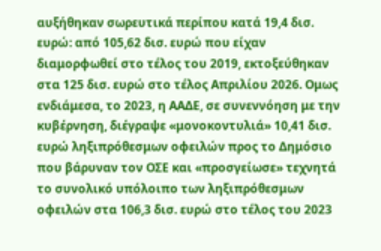αυξήθηκαν σωρευτικά περίπου κατά 19,4 δισ. ευρώ: από 105,62 δισ. ευρώ που είχαν διαμορφωθεί στο τέλος του 2019, εκτοξεύθηκαν στα 125 δισ. ευρώ στο τέλος Απριλίου 2026. Ομως ενδιάμεσα, το 2023, η ΑΑΔΕ, σε συνεννόηση με την κυβέρνηση, διέγραψε «μονοκοντυλιά» 10,41 δισ. ευρώ ληξιπρόθεσμων οφειλών προς το Δημόσιο που βάρυναν τον ΟΣΕ και «προσγείωσε» τεχνητά το συνολικό υπόλοιπο των ληξιπρόθεσμων οφειλών στα 106,3 δισ. ευρώ στο τέλος του 2023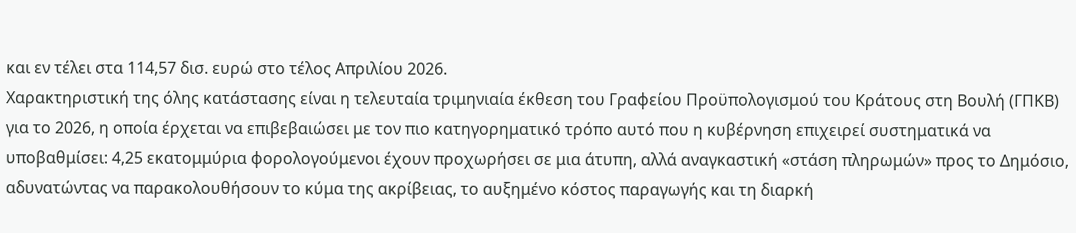και εν τέλει στα 114,57 δισ. ευρώ στο τέλος Απριλίου 2026.
Χαρακτηριστική της όλης κατάστασης είναι η τελευταία τριμηνιαία έκθεση του Γραφείου Προϋπολογισμού του Κράτους στη Βουλή (ΓΠΚΒ) για το 2026, η οποία έρχεται να επιβεβαιώσει με τον πιο κατηγορηματικό τρόπο αυτό που η κυβέρνηση επιχειρεί συστηματικά να υποβαθμίσει: 4,25 εκατομμύρια φορολογούμενοι έχουν προχωρήσει σε μια άτυπη, αλλά αναγκαστική «στάση πληρωμών» προς το Δημόσιο, αδυνατώντας να παρακολουθήσουν το κύμα της ακρίβειας, το αυξημένο κόστος παραγωγής και τη διαρκή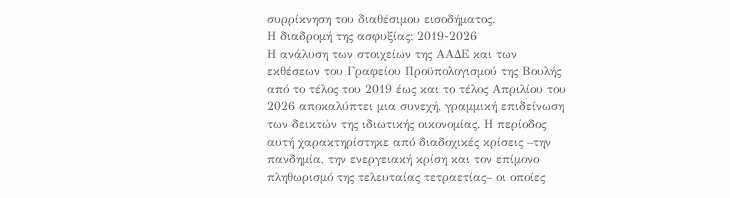συρρίκνηση του διαθέσιμου εισοδήματος.
Η διαδρομή της ασφυξίας: 2019-2026
Η ανάλυση των στοιχείων της ΑΑΔΕ και των εκθέσεων του Γραφείου Προϋπολογισμού της Βουλής από το τέλος του 2019 έως και το τέλος Απριλίου του 2026 αποκαλύπτει μια συνεχή, γραμμική επιδείνωση των δεικτών της ιδιωτικής οικονομίας. Η περίοδος αυτή χαρακτηρίστηκε από διαδοχικές κρίσεις –την πανδημία, την ενεργειακή κρίση και τον επίμονο πληθωρισμό της τελευταίας τετραετίας– οι οποίες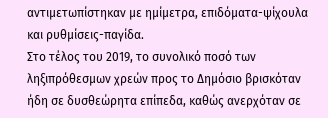αντιμετωπίστηκαν με ημίμετρα, επιδόματα-ψίχουλα και ρυθμίσεις-παγίδα.
Στο τέλος του 2019, το συνολικό ποσό των ληξιπρόθεσμων χρεών προς το Δημόσιο βρισκόταν ήδη σε δυσθεώρητα επίπεδα, καθώς ανερχόταν σε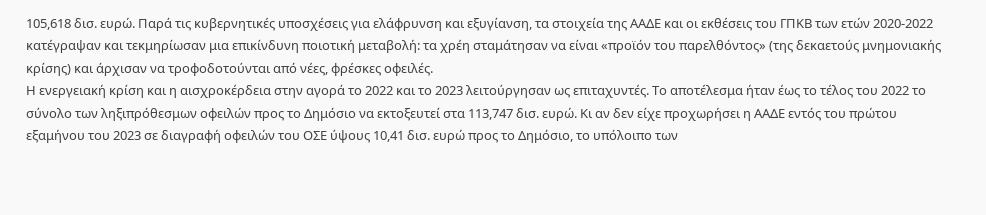105,618 δισ. ευρώ. Παρά τις κυβερνητικές υποσχέσεις για ελάφρυνση και εξυγίανση, τα στοιχεία της ΑΑΔΕ και οι εκθέσεις του ΓΠΚΒ των ετών 2020-2022 κατέγραψαν και τεκμηρίωσαν μια επικίνδυνη ποιοτική μεταβολή: τα χρέη σταμάτησαν να είναι «προϊόν του παρελθόντος» (της δεκαετούς μνημονιακής κρίσης) και άρχισαν να τροφοδοτούνται από νέες, φρέσκες οφειλές.
Η ενεργειακή κρίση και η αισχροκέρδεια στην αγορά το 2022 και το 2023 λειτούργησαν ως επιταχυντές. Το αποτέλεσμα ήταν έως το τέλος του 2022 το σύνολο των ληξιπρόθεσμων οφειλών προς το Δημόσιο να εκτοξευτεί στα 113,747 δισ. ευρώ. Κι αν δεν είχε προχωρήσει η ΑΑΔΕ εντός του πρώτου εξαμήνου του 2023 σε διαγραφή οφειλών του ΟΣΕ ύψους 10,41 δισ. ευρώ προς το Δημόσιο, το υπόλοιπο των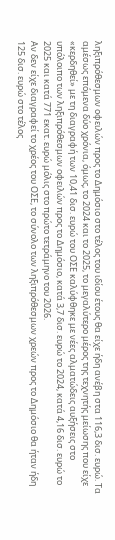ληξιπρόθεσμων οφειλών προς το Δημόσιο στο τέλος του ιδίου έτους θα είχε ήδη ανέβη στα 116,3 δισ. ευρώ. Τα αμέσως επόμενα δύο χρόνια, όμως, το 2024 και το 2025, το μεγαλύτερο μέρος της τεχνητής μείωσης που είχε «κερδηθεί» με τη διαγραφή των 10,41 δισ. ευρώ του ΟΣΕ καλύφθηκε με νέες αλματώδεις αυξήσεις στο υπόλοιπο των ληξιπρόθεσμων οφειλών προς το Δημόσιο, κατά 3,7 δισ. ευρώ το 2024, κατά 4,16 δισ. ευρώ το 2025 και κατά 771 εκατ. ευρώ μόλις στο πρώτο τετράμηνο του 2026.
Αν δεν είχε διαγραφεί το χρέος του ΟΣΕ, το σύνολο των ληξιπρόθεσμων χρεών προς το Δημόσιο θα ήταν ήδη 125 δισ. ευρώ στο τέλος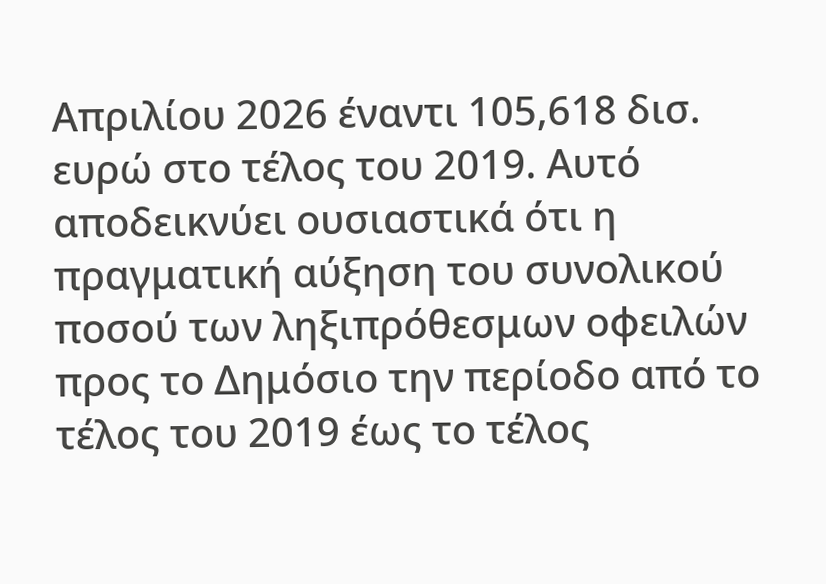Απριλίου 2026 έναντι 105,618 δισ. ευρώ στο τέλος του 2019. Αυτό αποδεικνύει ουσιαστικά ότι η πραγματική αύξηση του συνολικού ποσού των ληξιπρόθεσμων οφειλών προς το Δημόσιο την περίοδο από το τέλος του 2019 έως το τέλος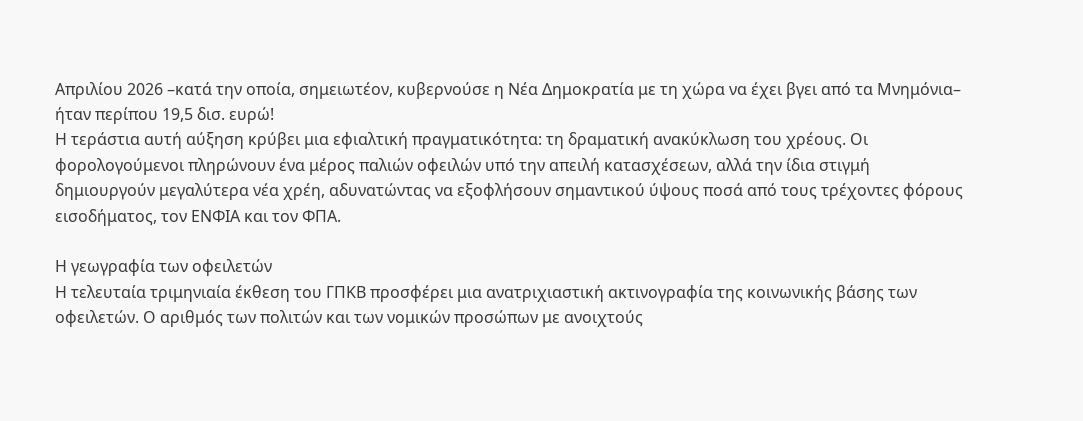Απριλίου 2026 –κατά την οποία, σημειωτέον, κυβερνούσε η Νέα Δημοκρατία με τη χώρα να έχει βγει από τα Μνημόνια– ήταν περίπου 19,5 δισ. ευρώ!
Η τεράστια αυτή αύξηση κρύβει μια εφιαλτική πραγματικότητα: τη δραματική ανακύκλωση του χρέους. Οι φορολογούμενοι πληρώνουν ένα μέρος παλιών οφειλών υπό την απειλή κατασχέσεων, αλλά την ίδια στιγμή δημιουργούν μεγαλύτερα νέα χρέη, αδυνατώντας να εξοφλήσουν σημαντικού ύψους ποσά από τους τρέχοντες φόρους εισοδήματος, τον ΕΝΦΙΑ και τον ΦΠΑ.

Η γεωγραφία των οφειλετών
Η τελευταία τριμηνιαία έκθεση του ΓΠΚΒ προσφέρει μια ανατριχιαστική ακτινογραφία της κοινωνικής βάσης των οφειλετών. Ο αριθμός των πολιτών και των νομικών προσώπων με ανοιχτούς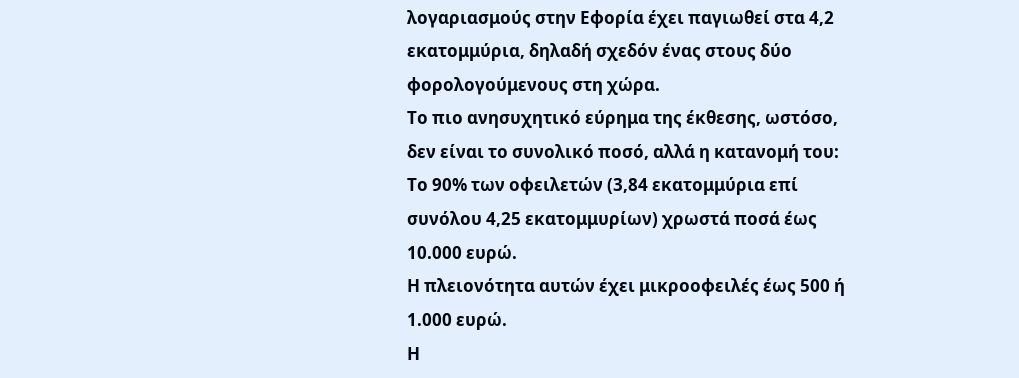λογαριασμούς στην Εφορία έχει παγιωθεί στα 4,2 εκατομμύρια, δηλαδή σχεδόν ένας στους δύο φορολογούμενους στη χώρα.
Το πιο ανησυχητικό εύρημα της έκθεσης, ωστόσο, δεν είναι το συνολικό ποσό, αλλά η κατανομή του:
Το 90% των οφειλετών (3,84 εκατομμύρια επί συνόλου 4,25 εκατομμυρίων) χρωστά ποσά έως 10.000 ευρώ.
Η πλειονότητα αυτών έχει μικροοφειλές έως 500 ή 1.000 ευρώ.
Η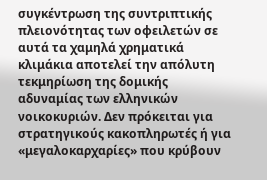συγκέντρωση της συντριπτικής πλειονότητας των οφειλετών σε αυτά τα χαμηλά χρηματικά κλιμάκια αποτελεί την απόλυτη τεκμηρίωση της δομικής αδυναμίας των ελληνικών νοικοκυριών. Δεν πρόκειται για στρατηγικούς κακοπληρωτές ή για «μεγαλοκαρχαρίες» που κρύβουν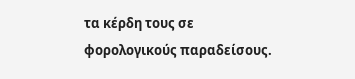τα κέρδη τους σε φορολογικούς παραδείσους.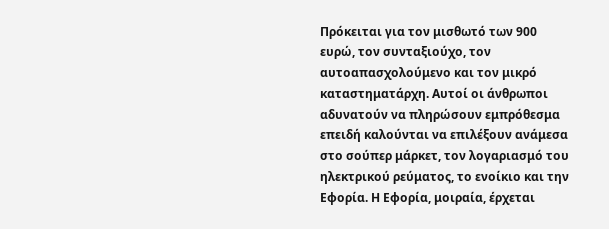Πρόκειται για τον μισθωτό των 900 ευρώ, τον συνταξιούχο, τον αυτοαπασχολούμενο και τον μικρό καταστηματάρχη. Αυτοί οι άνθρωποι αδυνατούν να πληρώσουν εμπρόθεσμα επειδή καλούνται να επιλέξουν ανάμεσα στο σούπερ μάρκετ, τον λογαριασμό του ηλεκτρικού ρεύματος, το ενοίκιο και την Εφορία. Η Εφορία, μοιραία, έρχεται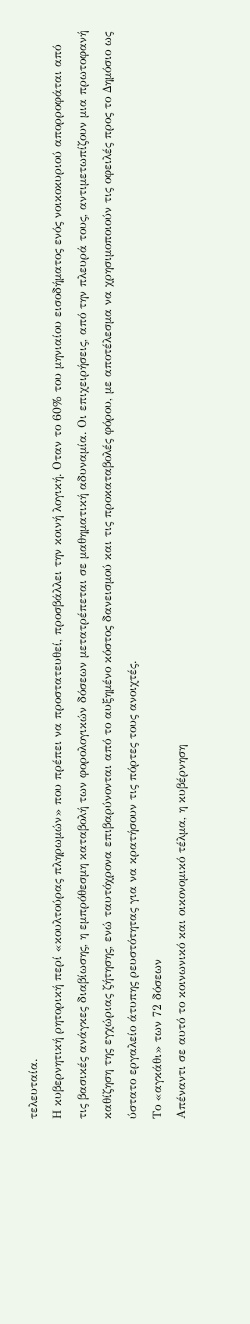τελευταία.
Η κυβερνητική ρητορική περί «κουλτούρας πληρωμών» που πρέπει να προστατευθεί, προσβάλλει την κοινή λογική. Οταν το 60% του μηνιαίου εισοδήματος ενός νοικοκυριού απορροφάται από τις βασικές ανάγκες διαβίωσης, η εμπρόθεσμη καταβολή των φορολογικών δόσεων μετατρέπεται σε μαθηματική αδυναμία. Οι επιχειρήσεις, από την πλευρά τους, αντιμετωπίζουν μια πρωτοφανή καθίζηση της εγχώριας ζήτησης, ενώ ταυτόχρονα επιβαρύνονται από το αυξημένο κόστος δανεισμού και τις προκαταβολές φόρου, με αποτέλεσμα να χρησιμοποιούν τις οφειλές προς το Δημόσιο ως ύστατο εργαλείο άτυπης ρευστότητας για να κρατήσουν τις πόρτες τους ανοιχτές.
Το «αγκάθι» των 72 δόσεων
Απέναντι σε αυτό το κοινωνικό και οικονομικό τέλμα, η κυβέρνηση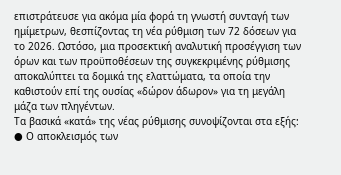επιστράτευσε για ακόμα μία φορά τη γνωστή συνταγή των ημίμετρων, θεσπίζοντας τη νέα ρύθμιση των 72 δόσεων για το 2026. Ωστόσο, μια προσεκτική αναλυτική προσέγγιση των όρων και των προϋποθέσεων της συγκεκριμένης ρύθμισης αποκαλύπτει τα δομικά της ελαττώματα, τα οποία την καθιστούν επί της ουσίας «δώρον άδωρον» για τη μεγάλη μάζα των πληγέντων.
Τα βασικά «κατά» της νέας ρύθμισης συνοψίζονται στα εξής:
● Ο αποκλεισμός των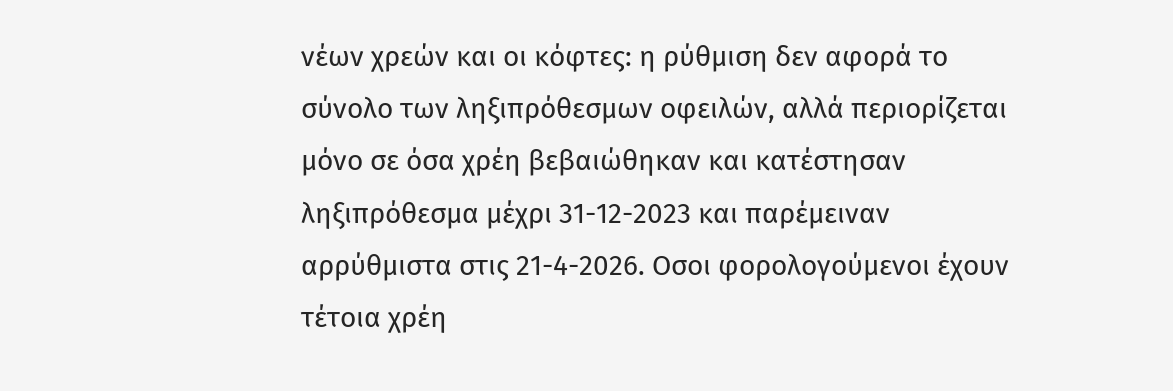νέων χρεών και οι κόφτες: η ρύθμιση δεν αφορά το σύνολο των ληξιπρόθεσμων οφειλών, αλλά περιορίζεται μόνο σε όσα χρέη βεβαιώθηκαν και κατέστησαν ληξιπρόθεσμα μέχρι 31-12-2023 και παρέμειναν αρρύθμιστα στις 21-4-2026. Οσοι φορολογούμενοι έχουν τέτοια χρέη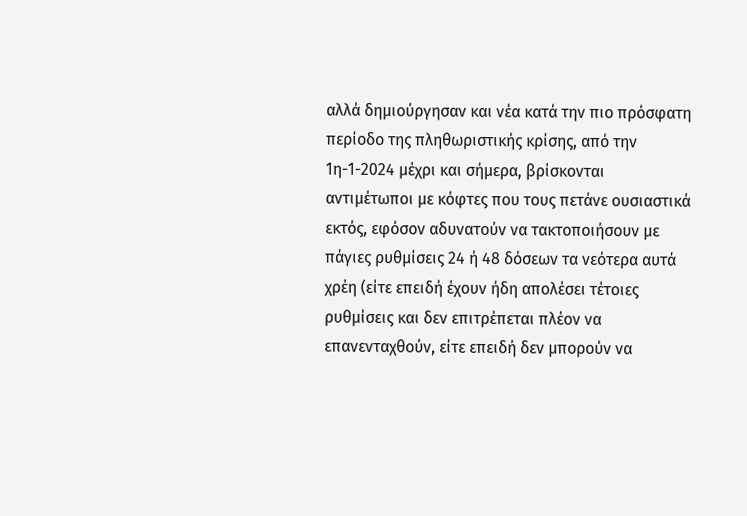αλλά δημιούργησαν και νέα κατά την πιο πρόσφατη περίοδο της πληθωριστικής κρίσης, από την 1η-1-2024 μέχρι και σήμερα, βρίσκονται αντιμέτωποι με κόφτες που τους πετάνε ουσιαστικά εκτός, εφόσον αδυνατούν να τακτοποιήσουν με πάγιες ρυθμίσεις 24 ή 48 δόσεων τα νεότερα αυτά χρέη (είτε επειδή έχουν ήδη απολέσει τέτοιες ρυθμίσεις και δεν επιτρέπεται πλέον να επανενταχθούν, είτε επειδή δεν μπορούν να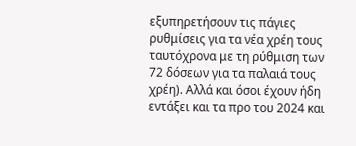εξυπηρετήσουν τις πάγιες ρυθμίσεις για τα νέα χρέη τους ταυτόχρονα με τη ρύθμιση των 72 δόσεων για τα παλαιά τους χρέη). Αλλά και όσοι έχουν ήδη εντάξει και τα προ του 2024 και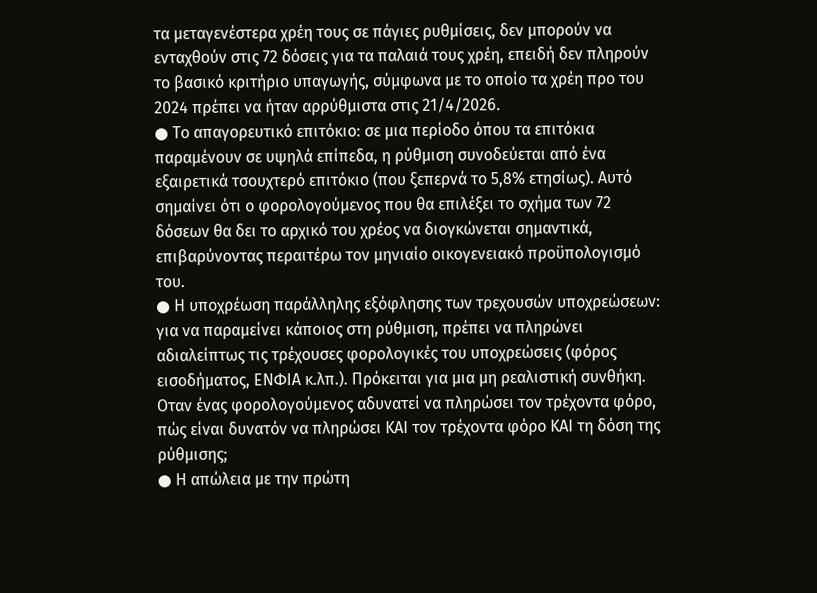τα μεταγενέστερα χρέη τους σε πάγιες ρυθμίσεις, δεν μπορούν να ενταχθούν στις 72 δόσεις για τα παλαιά τους χρέη, επειδή δεν πληρούν το βασικό κριτήριο υπαγωγής, σύμφωνα με το οποίο τα χρέη προ του 2024 πρέπει να ήταν αρρύθμιστα στις 21/4/2026.
● Το απαγορευτικό επιτόκιο: σε μια περίοδο όπου τα επιτόκια παραμένουν σε υψηλά επίπεδα, η ρύθμιση συνοδεύεται από ένα εξαιρετικά τσουχτερό επιτόκιο (που ξεπερνά το 5,8% ετησίως). Αυτό σημαίνει ότι ο φορολογούμενος που θα επιλέξει το σχήμα των 72 δόσεων θα δει το αρχικό του χρέος να διογκώνεται σημαντικά, επιβαρύνοντας περαιτέρω τον μηνιαίο οικογενειακό προϋπολογισμό του.
● Η υποχρέωση παράλληλης εξόφλησης των τρεχουσών υποχρεώσεων: για να παραμείνει κάποιος στη ρύθμιση, πρέπει να πληρώνει αδιαλείπτως τις τρέχουσες φορολογικές του υποχρεώσεις (φόρος εισοδήματος, ΕΝΦΙΑ κ.λπ.). Πρόκειται για μια μη ρεαλιστική συνθήκη. Οταν ένας φορολογούμενος αδυνατεί να πληρώσει τον τρέχοντα φόρο, πώς είναι δυνατόν να πληρώσει ΚΑΙ τον τρέχοντα φόρο ΚΑΙ τη δόση της ρύθμισης;
● Η απώλεια με την πρώτη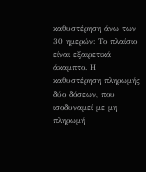καθυστέρηση άνω των 30 ημερών: Το πλαίσιο είναι εξαιρετικά άκαμπτο. Η καθυστέρηση πληρωμής δύο δόσεων, που ισοδυναμεί με μη πληρωμή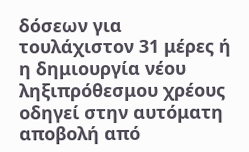δόσεων για τουλάχιστον 31 μέρες ή η δημιουργία νέου ληξιπρόθεσμου χρέους οδηγεί στην αυτόματη αποβολή από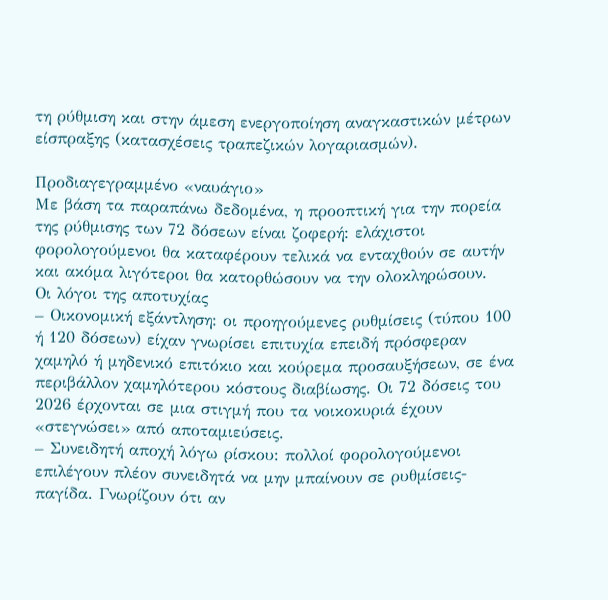τη ρύθμιση και στην άμεση ενεργοποίηση αναγκαστικών μέτρων είσπραξης (κατασχέσεις τραπεζικών λογαριασμών).

Προδιαγεγραμμένο «ναυάγιο»
Με βάση τα παραπάνω δεδομένα, η προοπτική για την πορεία της ρύθμισης των 72 δόσεων είναι ζοφερή: ελάχιστοι φορολογούμενοι θα καταφέρουν τελικά να ενταχθούν σε αυτήν και ακόμα λιγότεροι θα κατορθώσουν να την ολοκληρώσουν.
Οι λόγοι της αποτυχίας
– Οικονομική εξάντληση: οι προηγούμενες ρυθμίσεις (τύπου 100 ή 120 δόσεων) είχαν γνωρίσει επιτυχία επειδή πρόσφεραν χαμηλό ή μηδενικό επιτόκιο και κούρεμα προσαυξήσεων, σε ένα περιβάλλον χαμηλότερου κόστους διαβίωσης. Οι 72 δόσεις του 2026 έρχονται σε μια στιγμή που τα νοικοκυριά έχουν «στεγνώσει» από αποταμιεύσεις.
– Συνειδητή αποχή λόγω ρίσκου: πολλοί φορολογούμενοι επιλέγουν πλέον συνειδητά να μην μπαίνουν σε ρυθμίσεις-παγίδα. Γνωρίζουν ότι αν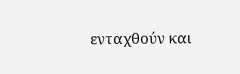ενταχθούν και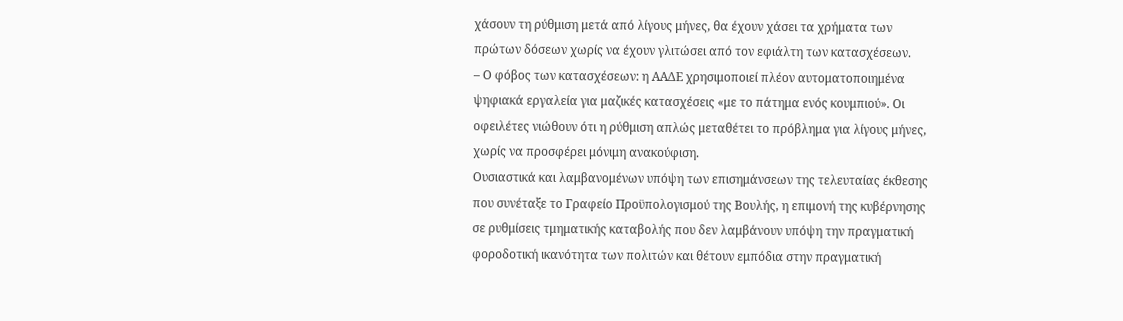χάσουν τη ρύθμιση μετά από λίγους μήνες, θα έχουν χάσει τα χρήματα των πρώτων δόσεων χωρίς να έχουν γλιτώσει από τον εφιάλτη των κατασχέσεων.
– Ο φόβος των κατασχέσεων: η ΑΑΔΕ χρησιμοποιεί πλέον αυτοματοποιημένα ψηφιακά εργαλεία για μαζικές κατασχέσεις «με το πάτημα ενός κουμπιού». Οι οφειλέτες νιώθουν ότι η ρύθμιση απλώς μεταθέτει το πρόβλημα για λίγους μήνες, χωρίς να προσφέρει μόνιμη ανακούφιση.
Ουσιαστικά και λαμβανομένων υπόψη των επισημάνσεων της τελευταίας έκθεσης που συνέταξε το Γραφείο Προϋπολογισμού της Βουλής, η επιμονή της κυβέρνησης σε ρυθμίσεις τμηματικής καταβολής που δεν λαμβάνουν υπόψη την πραγματική φοροδοτική ικανότητα των πολιτών και θέτουν εμπόδια στην πραγματική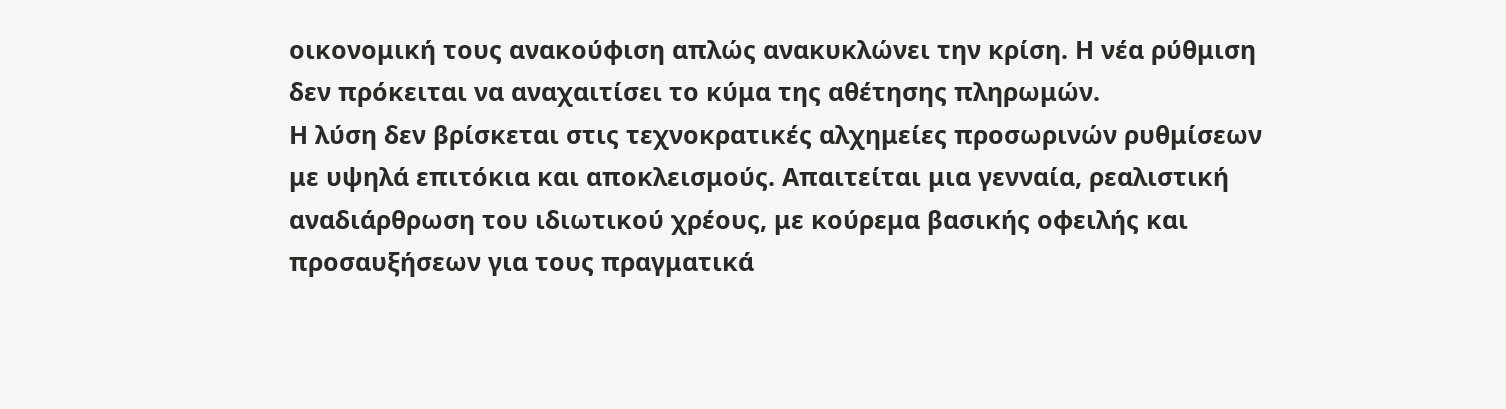οικονομική τους ανακούφιση απλώς ανακυκλώνει την κρίση. Η νέα ρύθμιση δεν πρόκειται να αναχαιτίσει το κύμα της αθέτησης πληρωμών.
Η λύση δεν βρίσκεται στις τεχνοκρατικές αλχημείες προσωρινών ρυθμίσεων με υψηλά επιτόκια και αποκλεισμούς. Απαιτείται μια γενναία, ρεαλιστική αναδιάρθρωση του ιδιωτικού χρέους, με κούρεμα βασικής οφειλής και προσαυξήσεων για τους πραγματικά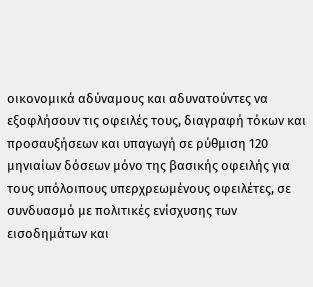οικονομικά αδύναμους και αδυνατούντες να εξοφλήσουν τις οφειλές τους, διαγραφή τόκων και προσαυξήσεων και υπαγωγή σε ρύθμιση 120 μηνιαίων δόσεων μόνο της βασικής οφειλής για τους υπόλοιπους υπερχρεωμένους οφειλέτες, σε συνδυασμό με πολιτικές ενίσχυσης των εισοδημάτων και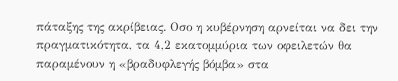πάταξης της ακρίβειας. Οσο η κυβέρνηση αρνείται να δει την πραγματικότητα, τα 4,2 εκατομμύρια των οφειλετών θα παραμένουν η «βραδυφλεγής βόμβα» στα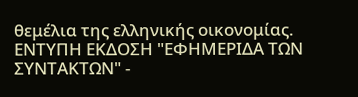θεμέλια της ελληνικής οικονομίας.
ΕΝΤΥΠΗ ΕΚΔΟΣΗ "ΕΦΗΜΕΡΙΔΑ ΤΩΝ ΣΥΝΤΑΚΤΩΝ" -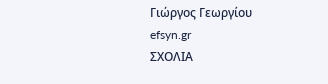Γιώργος Γεωργίου
efsyn.gr
ΣΧΟΛΙΑ